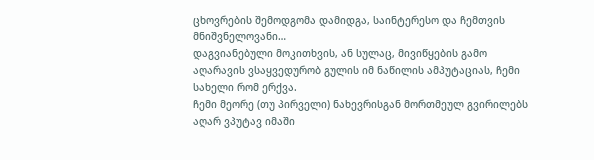ცხოვრების შემოდგომა დამიდგა, საინტერესო და ჩემთვის მნიშვნელოვანი…
დაგვიანებული მოკითხვის, ან სულაც, მივიწყების გამო აღარავის ვსაყვედურობ გულის იმ ნაწილის ამპუტაციას, ჩემი სახელი რომ ერქვა.
ჩემი მეორე (თუ პირველი) ნახევრისგან მორთმეულ გვირილებს აღარ ვპუტავ იმაში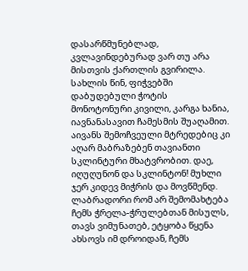დასარწმუნებლად, კვლავინდებურად ვარ თუ არა მისთვის ქართლის გვირილა.
სახლის წინ, ფიჭვებში დაბუდებული ჭოტის მონოტონური კივილი, კარგა ხანია, იავნანასავით ჩამესმის შუაღამით.
აივანს შემოჩვეული მტრედებიც კი აღარ მაბრაზებენ თავიანთი სკლინტური მხატვრობით. დაე, იღუღუნონ და სკლინტონ! მუხლი ჯერ კიდევ მიჭრის და მოვწმენდ.
ლაბრადორი რომ არ შემომახტება ჩემს ჭრელა-ჭრულებთან მისულს, თავს ვიმუნათებ, ეტყობა წყენა ახსოვს იმ დროიდან, ჩემს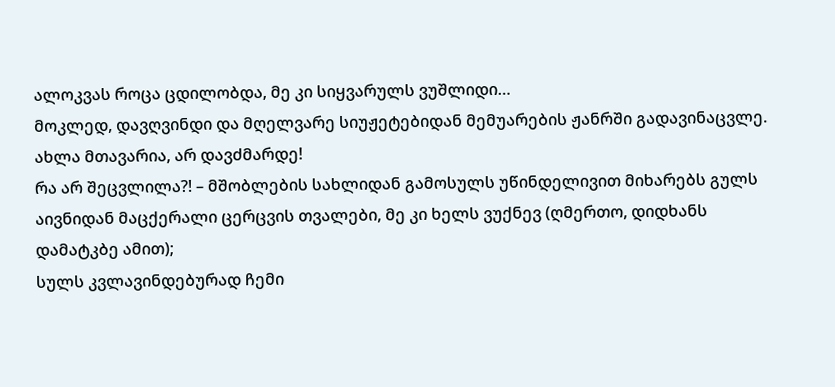ალოკვას როცა ცდილობდა, მე კი სიყვარულს ვუშლიდი…
მოკლედ, დავღვინდი და მღელვარე სიუჟეტებიდან მემუარების ჟანრში გადავინაცვლე. ახლა მთავარია, არ დავძმარდე!
რა არ შეცვლილა?! – მშობლების სახლიდან გამოსულს უწინდელივით მიხარებს გულს აივნიდან მაცქერალი ცერცვის თვალები, მე კი ხელს ვუქნევ (ღმერთო, დიდხანს დამატკბე ამით);
სულს კვლავინდებურად ჩემი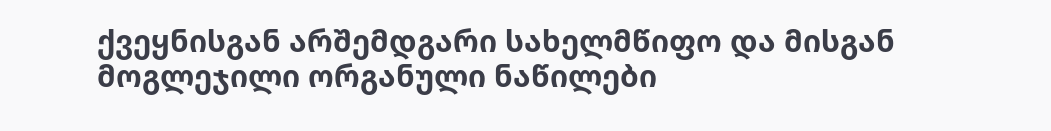ქვეყნისგან არშემდგარი სახელმწიფო და მისგან მოგლეჯილი ორგანული ნაწილები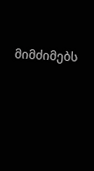მიმძიმებს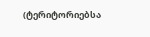(ტერიტორიებსა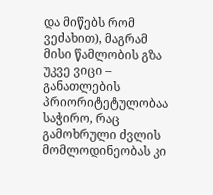და მიწებს რომ ვეძახით), მაგრამ მისი წამლობის გზა უკვე ვიცი – განათლების პრიორიტეტულობაა საჭირო, რაც გამოხრული ძვლის მომლოდინეობას კი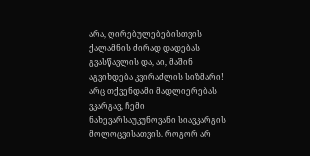არა, ღირებულებებისთვის ქალამნის ძირად დადებას გვასწავლის და, აი, მაშინ აგვიხდება კვირაძლის სიზმარი!
არც თქვენდამი მადლიერებას ვკარგავ, ჩემი ნახევარსაუკუნოვანი სიავკარგის მოლოცვისათვის. როგორ არ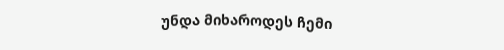უნდა მიხაროდეს ჩემი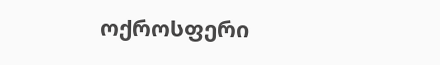ოქროსფერი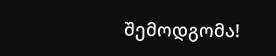შემოდგომა!